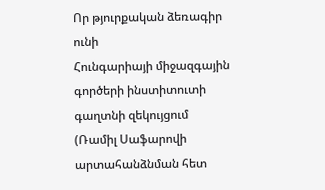Որ թյուրքական ձեռագիր ունի
Հունգարիայի միջազգային գործերի ինստիտուտի գաղտնի զեկույցում (Ռամիլ Սաֆարովի արտահանձնման հետ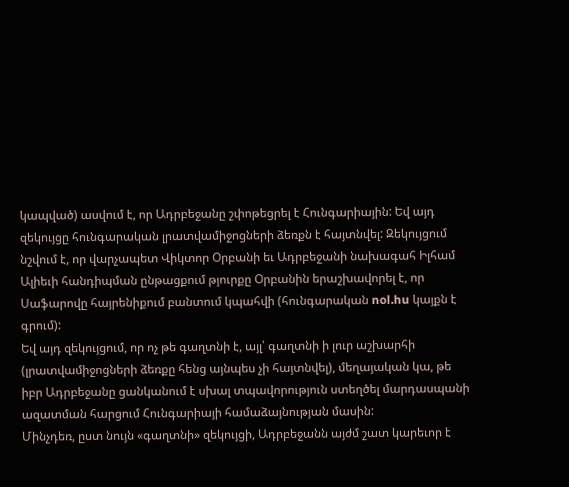կապված) ասվում է, որ Ադրբեջանը շփոթեցրել է Հունգարիային: Եվ այդ զեկույցը հունգարական լրատվամիջոցների ձեռքն է հայտնվել: Զեկույցում նշվում է, որ վարչապետ Վիկտոր Օրբանի եւ Ադրբեջանի նախագահ Իլհամ Ալիեւի հանդիպման ընթացքում թյուրքը Օրբանին երաշխավորել է, որ Սաֆարովը հայրենիքում բանտում կպահվի (հունգարական nol.hu կայքն է գրում):
Եվ այդ զեկույցում, որ ոչ թե գաղտնի է, այլ՝ գաղտնի ի լուր աշխարհի (լրատվամիջոցների ձեռքը հենց այնպես չի հայտնվել), մեղայական կա, թե իբր Ադրբեջանը ցանկանում է սխալ տպավորություն ստեղծել մարդասպանի ազատման հարցում Հունգարիայի համաձայնության մասին:
Մինչդեռ, ըստ նույն «գաղտնի» զեկույցի, Ադրբեջանն այժմ շատ կարեւոր է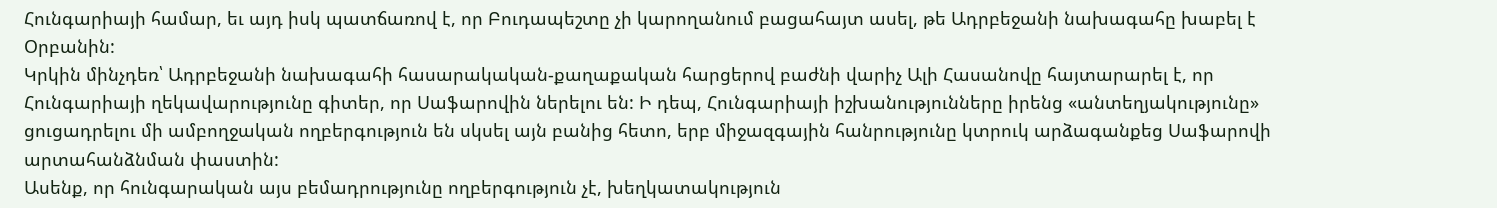Հունգարիայի համար, եւ այդ իսկ պատճառով է, որ Բուդապեշտը չի կարողանում բացահայտ ասել, թե Ադրբեջանի նախագահը խաբել է Օրբանին:
Կրկին մինչդեռ՝ Ադրբեջանի նախագահի հասարակական-քաղաքական հարցերով բաժնի վարիչ Ալի Հասանովը հայտարարել է, որ Հունգարիայի ղեկավարությունը գիտեր, որ Սաֆարովին ներելու են: Ի դեպ, Հունգարիայի իշխանությունները իրենց «անտեղյակությունը» ցուցադրելու մի ամբողջական ողբերգություն են սկսել այն բանից հետո, երբ միջազգային հանրությունը կտրուկ արձագանքեց Սաֆարովի արտահանձնման փաստին:
Ասենք, որ հունգարական այս բեմադրությունը ողբերգություն չէ, խեղկատակություն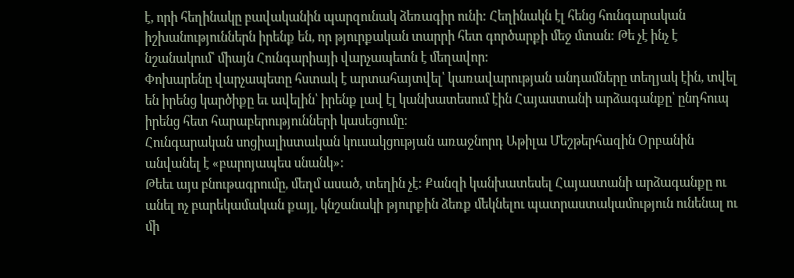է, որի հեղինակը բավականին պարզունակ ձեռագիր ունի: Հեղինակն էլ հենց հունգարական իշխանություններն իրենք են, որ թյուրքական տարրի հետ գործարքի մեջ մտան: Թե չէ ինչ է նշանակում՝ միայն Հունգարիայի վարչապետն է մեղավոր:
Փոխարենը վարչապետը հստակ է արտահայտվել՝ կառավարության անդամները տեղյակ էին, տվել են իրենց կարծիքը եւ ավելին՝ իրենք լավ էլ կանխատեսում էին Հայաստանի արձագանքը՝ ընդհուպ իրենց հետ հարաբերությունների կասեցումը:
Հունգարական սոցիալիստական կուսակցության առաջնորդ Աթիլա Մեշթերհազին Օրբանին անվանել է «բարոյապես սնանկ»:
Թեեւ այս բնութագրումը, մեղմ ասած, տեղին չէ: Քանզի կանխատեսել Հայաստանի արձագանքը ու անել ոչ բարեկամական քայլ, կնշանակի թյուրքին ձեռք մեկնելու պատրաստակամություն ունենալ ու մի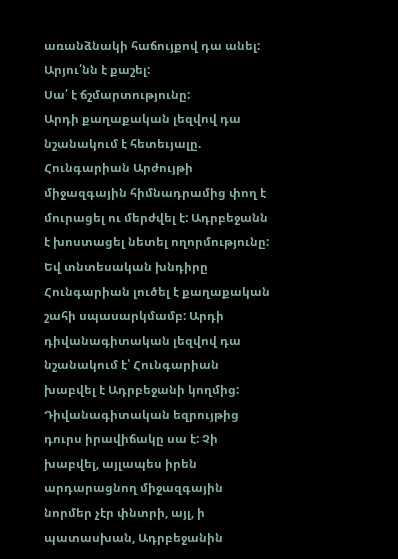առանձնակի հաճույքով դա անել:
Արյու՛նն է քաշել:
Սա՛ է ճշմարտությունը:
Արդի քաղաքական լեզվով դա նշանակում է հետեւյալը. Հունգարիան Արժույթի միջազգային հիմնադրամից փող է մուրացել ու մերժվել է: Ադրբեջանն է խոստացել նետել ողորմությունը: Եվ տնտեսական խնդիրը Հունգարիան լուծել է քաղաքական շահի սպասարկմամբ: Արդի դիվանագիտական լեզվով դա նշանակում է՝ Հունգարիան խաբվել է Ադրբեջանի կողմից:
Դիվանագիտական եզրույթից դուրս իրավիճակը սա է: Չի խաբվել, այլապես իրեն արդարացնող միջազգային նորմեր չէր փնտրի, այլ, ի պատասխան, Ադրբեջանին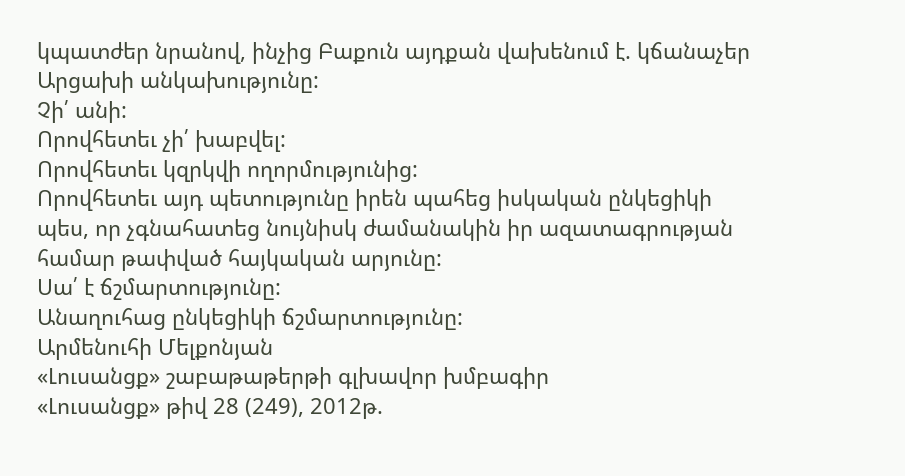կպատժեր նրանով, ինչից Բաքուն այդքան վախենում է. կճանաչեր Արցախի անկախությունը:
Չի՛ անի:
Որովհետեւ չի՛ խաբվել:
Որովհետեւ կզրկվի ողորմությունից:
Որովհետեւ այդ պետությունը իրեն պահեց իսկական ընկեցիկի պես, որ չգնահատեց նույնիսկ ժամանակին իր ազատագրության համար թափված հայկական արյունը:
Սա՛ է ճշմարտությունը:
Անաղուհաց ընկեցիկի ճշմարտությունը:
Արմենուհի Մելքոնյան
«Լուսանցք» շաբաթաթերթի գլխավոր խմբագիր
«Լուսանցք» թիվ 28 (249), 2012թ.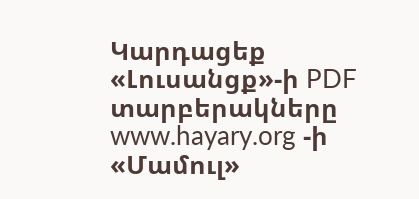Կարդացեք «Լուսանցք»-ի PDF տարբերակները www.hayary.org -ի «Մամուլ»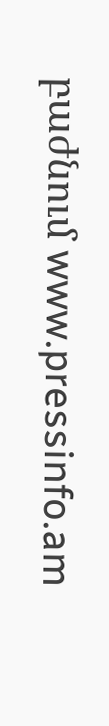բաժնում www.pressinfo.am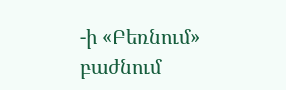-ի «Բեռնում» բաժնում